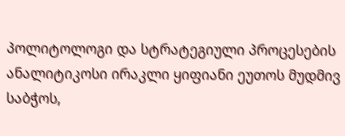პოლიტოლოგი და სტრატეგიული პროცესების ანალიტიკოსი ირაკლი ყიფიანი ეუთოს მუდმივ საბჭოს,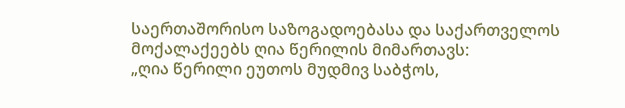საერთაშორისო საზოგადოებასა და საქართველოს მოქალაქეებს ღია წერილის მიმართავს:
„ღია წერილი ეუთოს მუდმივ საბჭოს,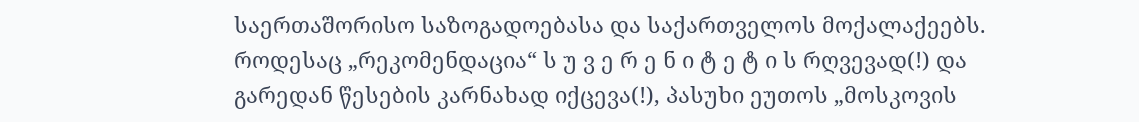საერთაშორისო საზოგადოებასა და საქართველოს მოქალაქეებს.
როდესაც „რეკომენდაცია“ ს უ ვ ე რ ე ნ ი ტ ე ტ ი ს რღვევად(!) და გარედან წესების კარნახად იქცევა(!), პასუხი ეუთოს „მოსკოვის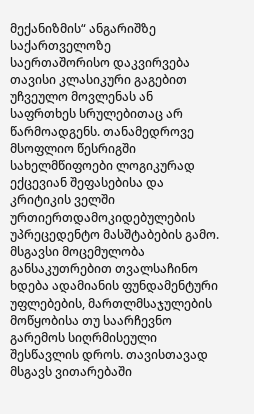მექანიზმის“ ანგარიშზე საქართველოზე
საერთაშორისო დაკვირვება თავისი კლასიკური გაგებით უჩვეულო მოვლენას ან საფრთხეს სრულებითაც არ წარმოადგენს. თანამედროვე მსოფლიო წესრიგში სახელმწიფოები ლოგიკურად ექცევიან შეფასებისა და კრიტიკის ველში ურთიერთდამოკიდებულების უპრეცედენტო მასშტაბების გამო. მსგავსი მოცემულობა განსაკუთრებით თვალსაჩინო ხდება ადამიანის ფუნდამენტური უფლებების, მართლმსაჯულების მოწყობისა თუ საარჩევნო გარემოს სიღრმისეული შესწავლის დროს. თავისთავად მსგავს ვითარებაში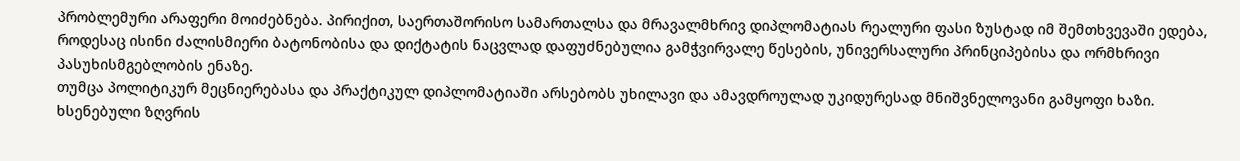პრობლემური არაფერი მოიძებნება. პირიქით, საერთაშორისო სამართალსა და მრავალმხრივ დიპლომატიას რეალური ფასი ზუსტად იმ შემთხვევაში ედება, როდესაც ისინი ძალისმიერი ბატონობისა და დიქტატის ნაცვლად დაფუძნებულია გამჭვირვალე წესების, უნივერსალური პრინციპებისა და ორმხრივი პასუხისმგებლობის ენაზე.
თუმცა პოლიტიკურ მეცნიერებასა და პრაქტიკულ დიპლომატიაში არსებობს უხილავი და ამავდროულად უკიდურესად მნიშვნელოვანი გამყოფი ხაზი. ხსენებული ზღვრის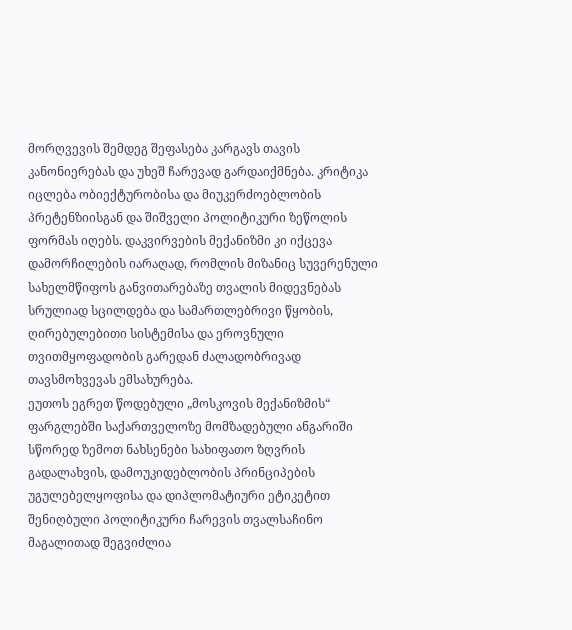მორღვევის შემდეგ შეფასება კარგავს თავის კანონიერებას და უხეშ ჩარევად გარდაიქმნება. კრიტიკა იცლება ობიექტურობისა და მიუკერძოებლობის პრეტენზიისგან და შიშველი პოლიტიკური ზეწოლის ფორმას იღებს. დაკვირვების მექანიზმი კი იქცევა დამორჩილების იარაღად, რომლის მიზანიც სუვერენული სახელმწიფოს განვითარებაზე თვალის მიდევნებას სრულიად სცილდება და სამართლებრივი წყობის, ღირებულებითი სისტემისა და ეროვნული თვითმყოფადობის გარედან ძალადობრივად თავსმოხვევას ემსახურება.
ეუთოს ეგრეთ წოდებული „მოსკოვის მექანიზმის“ ფარგლებში საქართველოზე მომზადებული ანგარიში სწორედ ზემოთ ნახსენები სახიფათო ზღვრის გადალახვის, დამოუკიდებლობის პრინციპების უგულებელყოფისა და დიპლომატიური ეტიკეტით შენიღბული პოლიტიკური ჩარევის თვალსაჩინო მაგალითად შეგვიძლია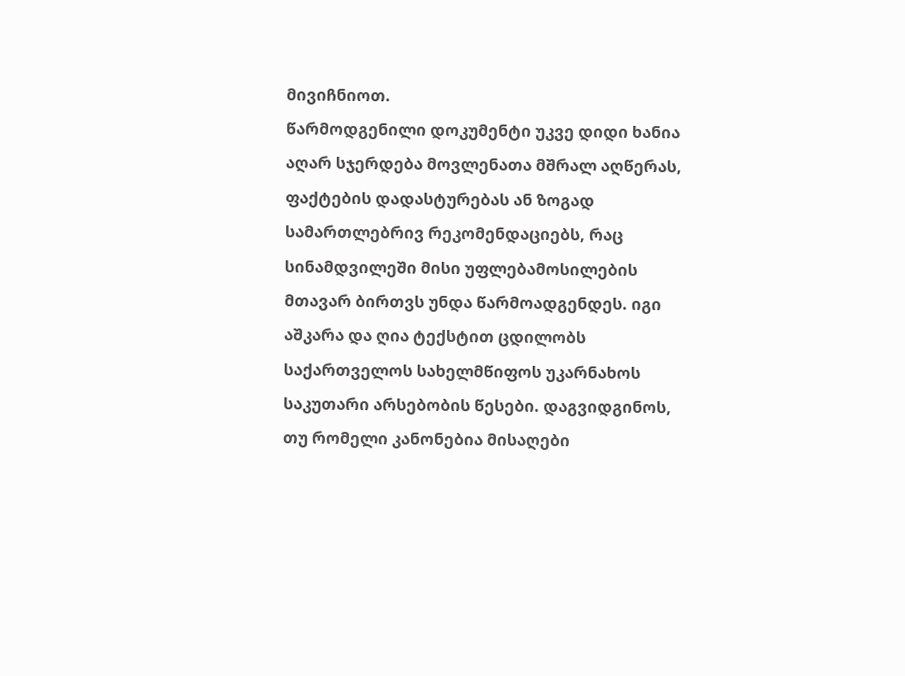მივიჩნიოთ.
წარმოდგენილი დოკუმენტი უკვე დიდი ხანია აღარ სჯერდება მოვლენათა მშრალ აღწერას, ფაქტების დადასტურებას ან ზოგად სამართლებრივ რეკომენდაციებს, რაც სინამდვილეში მისი უფლებამოსილების მთავარ ბირთვს უნდა წარმოადგენდეს. იგი აშკარა და ღია ტექსტით ცდილობს საქართველოს სახელმწიფოს უკარნახოს საკუთარი არსებობის წესები. დაგვიდგინოს, თუ რომელი კანონებია მისაღები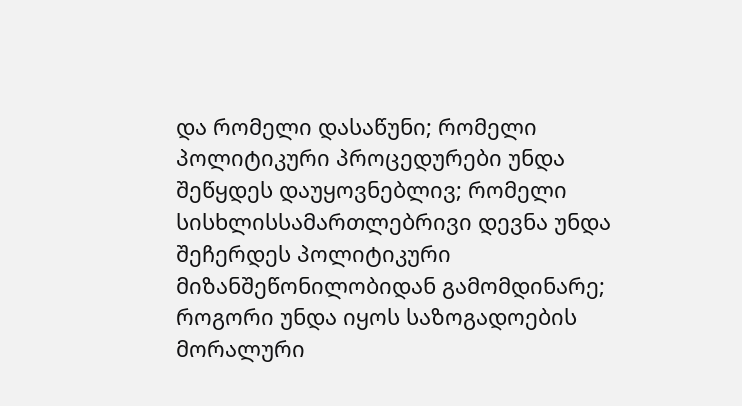და რომელი დასაწუნი; რომელი პოლიტიკური პროცედურები უნდა შეწყდეს დაუყოვნებლივ; რომელი სისხლისსამართლებრივი დევნა უნდა შეჩერდეს პოლიტიკური მიზანშეწონილობიდან გამომდინარე; როგორი უნდა იყოს საზოგადოების მორალური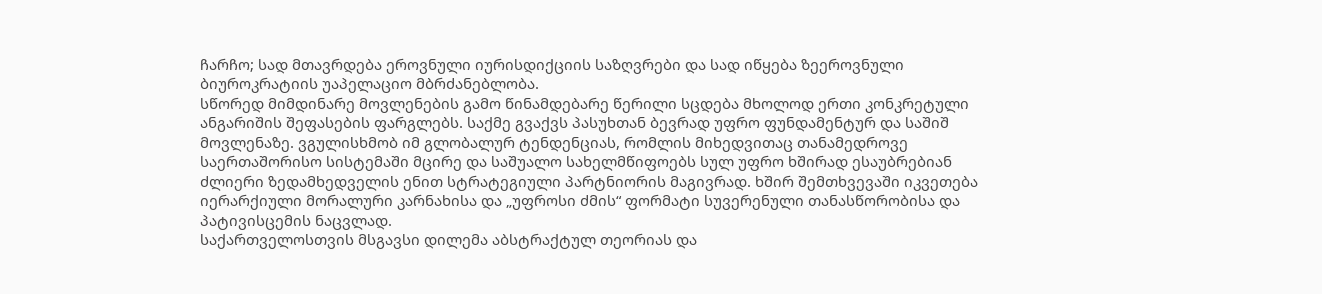ჩარჩო; სად მთავრდება ეროვნული იურისდიქციის საზღვრები და სად იწყება ზეეროვნული ბიუროკრატიის უაპელაციო მბრძანებლობა.
სწორედ მიმდინარე მოვლენების გამო წინამდებარე წერილი სცდება მხოლოდ ერთი კონკრეტული ანგარიშის შეფასების ფარგლებს. საქმე გვაქვს პასუხთან ბევრად უფრო ფუნდამენტურ და საშიშ მოვლენაზე. ვგულისხმობ იმ გლობალურ ტენდენციას, რომლის მიხედვითაც თანამედროვე საერთაშორისო სისტემაში მცირე და საშუალო სახელმწიფოებს სულ უფრო ხშირად ესაუბრებიან ძლიერი ზედამხედველის ენით სტრატეგიული პარტნიორის მაგივრად. ხშირ შემთხვევაში იკვეთება იერარქიული მორალური კარნახისა და „უფროსი ძმის“ ფორმატი სუვერენული თანასწორობისა და პატივისცემის ნაცვლად.
საქართველოსთვის მსგავსი დილემა აბსტრაქტულ თეორიას და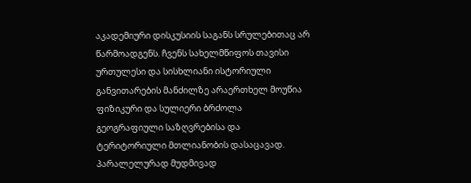აკადემიური დისკუსიის საგანს სრულებითაც არ წარმოადგენს. ჩვენს სახელმწიფოს თავისი ურთულესი და სისხლიანი ისტორიული განვითარების მანძილზე არაერთხელ მოუწია ფიზიკური და სულიერი ბრძოლა გეოგრაფიული საზღვრებისა და ტერიტორიული მთლიანობის დასაცავად. პარალელურად მუდმივად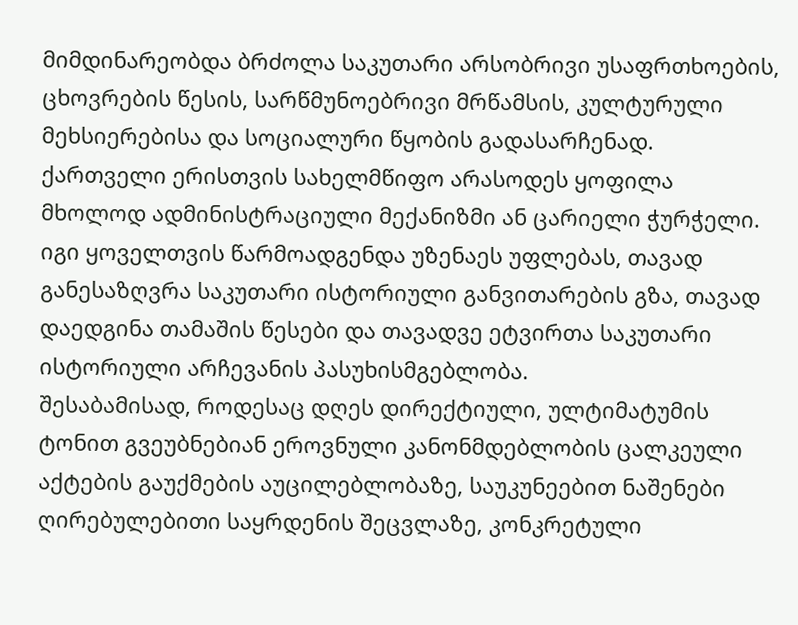მიმდინარეობდა ბრძოლა საკუთარი არსობრივი უსაფრთხოების, ცხოვრების წესის, სარწმუნოებრივი მრწამსის, კულტურული მეხსიერებისა და სოციალური წყობის გადასარჩენად. ქართველი ერისთვის სახელმწიფო არასოდეს ყოფილა მხოლოდ ადმინისტრაციული მექანიზმი ან ცარიელი ჭურჭელი. იგი ყოველთვის წარმოადგენდა უზენაეს უფლებას, თავად განესაზღვრა საკუთარი ისტორიული განვითარების გზა, თავად დაედგინა თამაშის წესები და თავადვე ეტვირთა საკუთარი ისტორიული არჩევანის პასუხისმგებლობა.
შესაბამისად, როდესაც დღეს დირექტიული, ულტიმატუმის ტონით გვეუბნებიან ეროვნული კანონმდებლობის ცალკეული აქტების გაუქმების აუცილებლობაზე, საუკუნეებით ნაშენები ღირებულებითი საყრდენის შეცვლაზე, კონკრეტული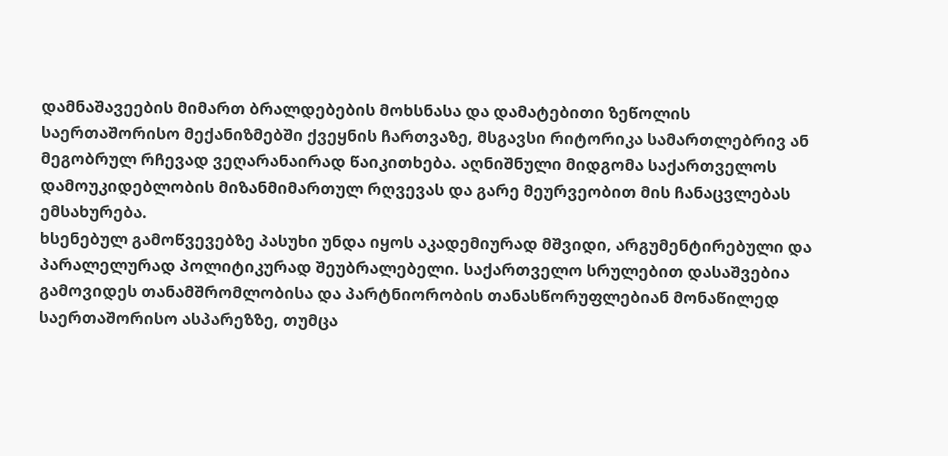დამნაშავეების მიმართ ბრალდებების მოხსნასა და დამატებითი ზეწოლის საერთაშორისო მექანიზმებში ქვეყნის ჩართვაზე, მსგავსი რიტორიკა სამართლებრივ ან მეგობრულ რჩევად ვეღარანაირად წაიკითხება. აღნიშნული მიდგომა საქართველოს დამოუკიდებლობის მიზანმიმართულ რღვევას და გარე მეურვეობით მის ჩანაცვლებას ემსახურება.
ხსენებულ გამოწვევებზე პასუხი უნდა იყოს აკადემიურად მშვიდი, არგუმენტირებული და პარალელურად პოლიტიკურად შეუბრალებელი. საქართველო სრულებით დასაშვებია გამოვიდეს თანამშრომლობისა და პარტნიორობის თანასწორუფლებიან მონაწილედ საერთაშორისო ასპარეზზე, თუმცა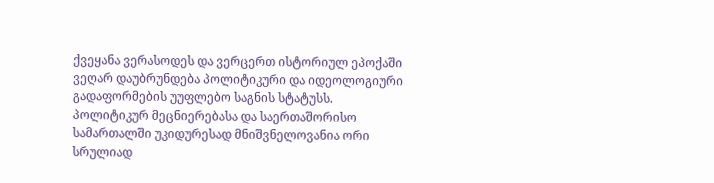ქვეყანა ვერასოდეს და ვერცერთ ისტორიულ ეპოქაში ვეღარ დაუბრუნდება პოლიტიკური და იდეოლოგიური გადაფორმების უუფლებო საგნის სტატუსს.
პოლიტიკურ მეცნიერებასა და საერთაშორისო სამართალში უკიდურესად მნიშვნელოვანია ორი სრულიად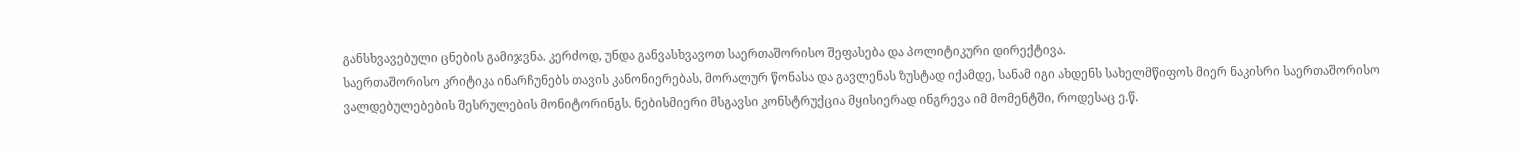განსხვავებული ცნების გამიჯვნა. კერძოდ, უნდა განვასხვავოთ საერთაშორისო შეფასება და პოლიტიკური დირექტივა.
საერთაშორისო კრიტიკა ინარჩუნებს თავის კანონიერებას, მორალურ წონასა და გავლენას ზუსტად იქამდე, სანამ იგი ახდენს სახელმწიფოს მიერ ნაკისრი საერთაშორისო ვალდებულებების შესრულების მონიტორინგს. ნებისმიერი მსგავსი კონსტრუქცია მყისიერად ინგრევა იმ მომენტში, როდესაც ე.წ.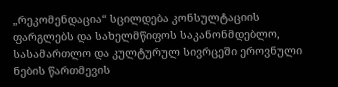„რეკომენდაცია“ სცილდება კონსულტაციის ფარგლებს და სახელმწიფოს საკანონმდებლო, სასამართლო და კულტურულ სივრცეში ეროვნული ნების წართმევის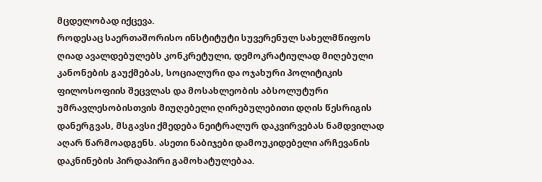მცდელობად იქცევა.
როდესაც საერთაშორისო ინსტიტუტი სუვერენულ სახელმწიფოს ღიად ავალდებულებს კონკრეტული, დემოკრატიულად მიღებული კანონების გაუქმებას, სოციალური და ოჯახური პოლიტიკის ფილოსოფიის შეცვლას და მოსახლეობის აბსოლუტური უმრავლესობისთვის მიუღებელი ღირებულებითი დღის წესრიგის დანერგვას, მსგავსი ქმედება ნეიტრალურ დაკვირვებას ნამდვილად აღარ წარმოადგენს. ასეთი ნაბიჯები დამოუკიდებელი არჩევანის დაკნინების პირდაპირი გამოხატულებაა.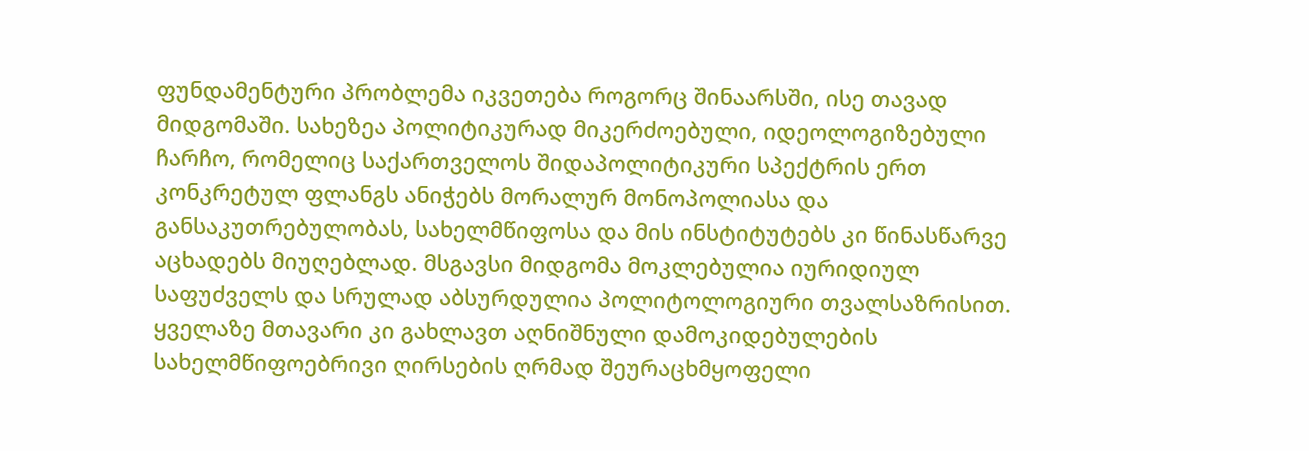ფუნდამენტური პრობლემა იკვეთება როგორც შინაარსში, ისე თავად მიდგომაში. სახეზეა პოლიტიკურად მიკერძოებული, იდეოლოგიზებული ჩარჩო, რომელიც საქართველოს შიდაპოლიტიკური სპექტრის ერთ კონკრეტულ ფლანგს ანიჭებს მორალურ მონოპოლიასა და განსაკუთრებულობას, სახელმწიფოსა და მის ინსტიტუტებს კი წინასწარვე აცხადებს მიუღებლად. მსგავსი მიდგომა მოკლებულია იურიდიულ საფუძველს და სრულად აბსურდულია პოლიტოლოგიური თვალსაზრისით. ყველაზე მთავარი კი გახლავთ აღნიშნული დამოკიდებულების სახელმწიფოებრივი ღირსების ღრმად შეურაცხმყოფელი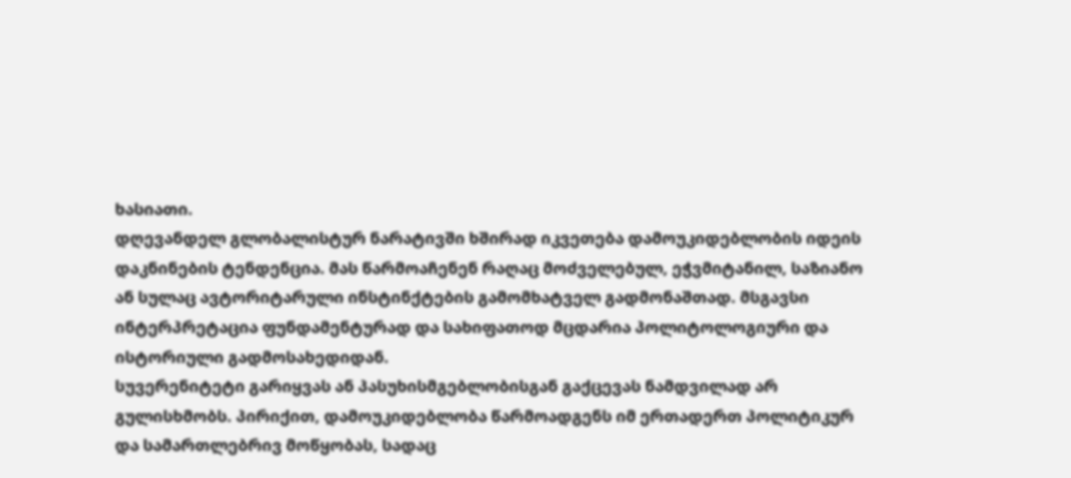ხასიათი.
დღევანდელ გლობალისტურ ნარატივში ხშირად იკვეთება დამოუკიდებლობის იდეის დაკნინების ტენდენცია. მას წარმოაჩენენ რაღაც მოძველებულ, ეჭვმიტანილ, საზიანო ან სულაც ავტორიტარული ინსტინქტების გამომხატველ გადმონაშთად. მსგავსი ინტერპრეტაცია ფუნდამენტურად და სახიფათოდ მცდარია პოლიტოლოგიური და ისტორიული გადმოსახედიდან.
სუვერენიტეტი გარიყვას ან პასუხისმგებლობისგან გაქცევას ნამდვილად არ გულისხმობს. პირიქით, დამოუკიდებლობა წარმოადგენს იმ ერთადერთ პოლიტიკურ და სამართლებრივ მოწყობას, სადაც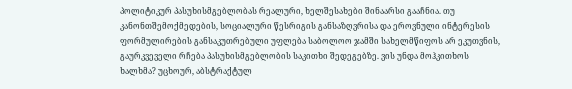პოლიტიკურ პასუხისმგებლობას რეალური, ხელშესახები შინაარსი გააჩნია. თუ კანონთშემოქმედების, სოციალური წესრიგის განსაზღვრისა და ეროვნული ინტერესის ფორმულირების განსაკუთრებული უფლება საბოლოო ჯამში სახელმწიფოს არ ეკუთვნის, გაურკვეველი რჩება პასუხისმგებლობის საკითხი შედეგებზე. ვის უნდა მოჰკითხოს ხალხმა? უცხოურ, აბსტრაქტულ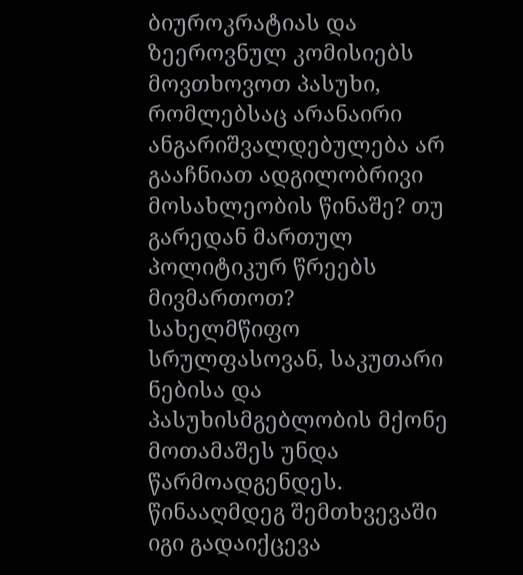ბიუროკრატიას და ზეეროვნულ კომისიებს მოვთხოვოთ პასუხი, რომლებსაც არანაირი ანგარიშვალდებულება არ გააჩნიათ ადგილობრივი მოსახლეობის წინაშე? თუ გარედან მართულ პოლიტიკურ წრეებს მივმართოთ?
სახელმწიფო სრულფასოვან, საკუთარი ნებისა და პასუხისმგებლობის მქონე მოთამაშეს უნდა წარმოადგენდეს. წინააღმდეგ შემთხვევაში იგი გადაიქცევა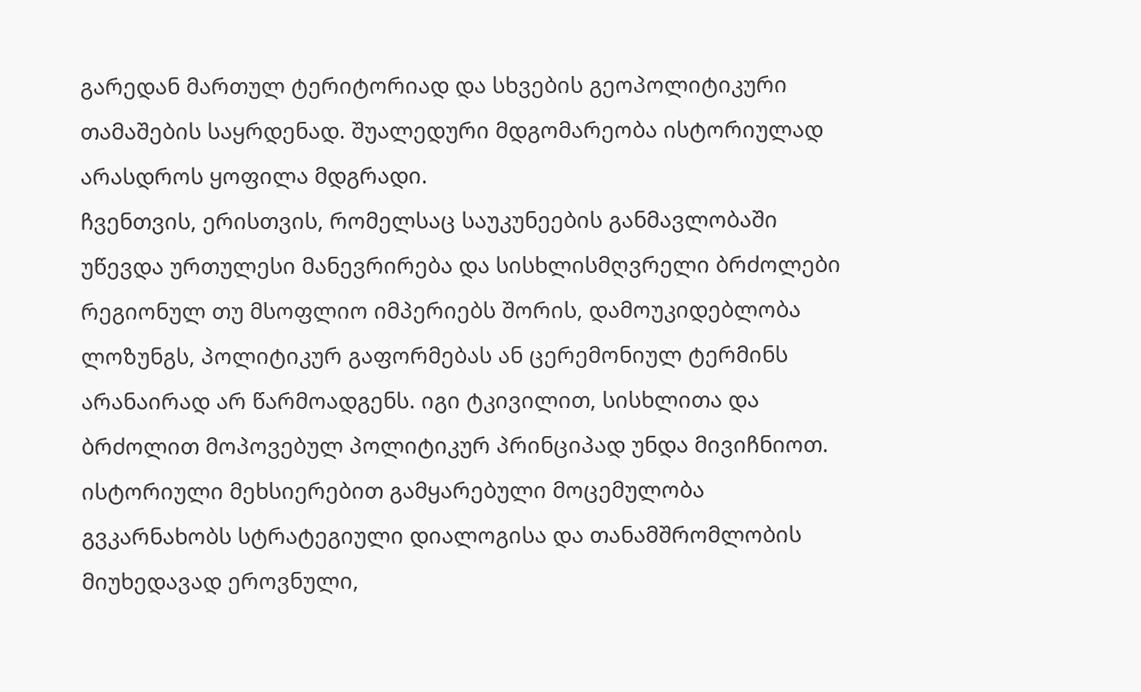გარედან მართულ ტერიტორიად და სხვების გეოპოლიტიკური თამაშების საყრდენად. შუალედური მდგომარეობა ისტორიულად არასდროს ყოფილა მდგრადი.
ჩვენთვის, ერისთვის, რომელსაც საუკუნეების განმავლობაში უწევდა ურთულესი მანევრირება და სისხლისმღვრელი ბრძოლები რეგიონულ თუ მსოფლიო იმპერიებს შორის, დამოუკიდებლობა ლოზუნგს, პოლიტიკურ გაფორმებას ან ცერემონიულ ტერმინს არანაირად არ წარმოადგენს. იგი ტკივილით, სისხლითა და ბრძოლით მოპოვებულ პოლიტიკურ პრინციპად უნდა მივიჩნიოთ. ისტორიული მეხსიერებით გამყარებული მოცემულობა გვკარნახობს სტრატეგიული დიალოგისა და თანამშრომლობის მიუხედავად ეროვნული,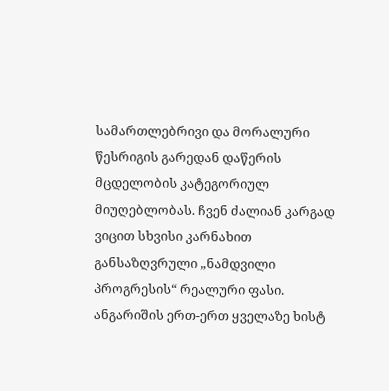სამართლებრივი და მორალური წესრიგის გარედან დაწერის მცდელობის კატეგორიულ მიუღებლობას. ჩვენ ძალიან კარგად ვიცით სხვისი კარნახით განსაზღვრული „ნამდვილი პროგრესის“ რეალური ფასი.
ანგარიშის ერთ-ერთ ყველაზე ხისტ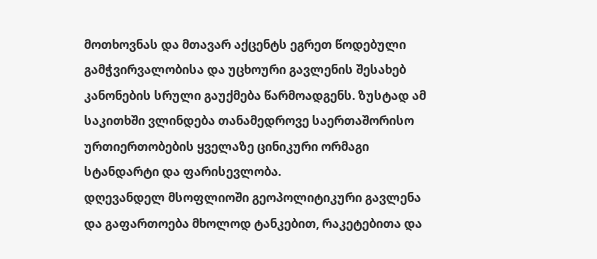მოთხოვნას და მთავარ აქცენტს ეგრეთ წოდებული გამჭვირვალობისა და უცხოური გავლენის შესახებ კანონების სრული გაუქმება წარმოადგენს. ზუსტად ამ საკითხში ვლინდება თანამედროვე საერთაშორისო ურთიერთობების ყველაზე ცინიკური ორმაგი სტანდარტი და ფარისევლობა.
დღევანდელ მსოფლიოში გეოპოლიტიკური გავლენა და გაფართოება მხოლოდ ტანკებით, რაკეტებითა და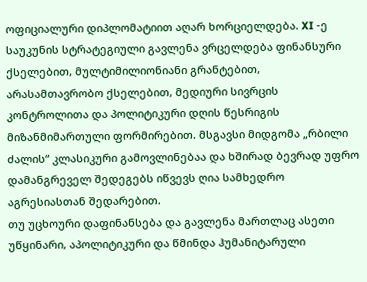ოფიციალური დიპლომატიით აღარ ხორციელდება. XI -ე საუკუნის სტრატეგიული გავლენა ვრცელდება ფინანსური ქსელებით, მულტიმილიონიანი გრანტებით, არასამთავრობო ქსელებით, მედიური სივრცის კონტროლითა და პოლიტიკური დღის წესრიგის მიზანმიმართული ფორმირებით. მსგავსი მიდგომა „რბილი ძალის“ კლასიკური გამოვლინებაა და ხშირად ბევრად უფრო დამანგრეველ შედეგებს იწვევს ღია სამხედრო აგრესიასთან შედარებით.
თუ უცხოური დაფინანსება და გავლენა მართლაც ასეთი უწყინარი, აპოლიტიკური და წმინდა ჰუმანიტარული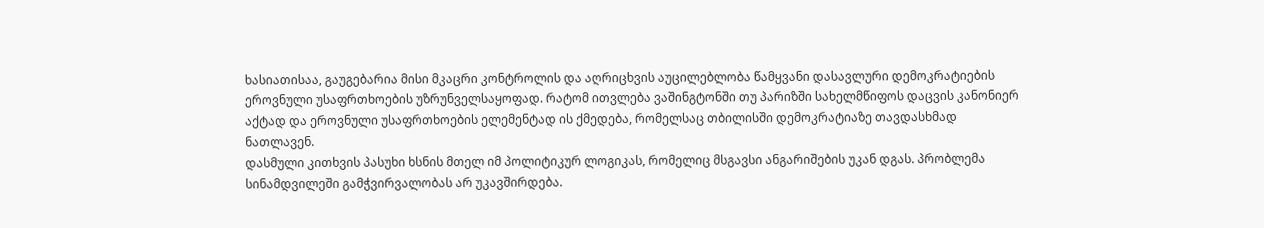ხასიათისაა, გაუგებარია მისი მკაცრი კონტროლის და აღრიცხვის აუცილებლობა წამყვანი დასავლური დემოკრატიების ეროვნული უსაფრთხოების უზრუნველსაყოფად. რატომ ითვლება ვაშინგტონში თუ პარიზში სახელმწიფოს დაცვის კანონიერ აქტად და ეროვნული უსაფრთხოების ელემენტად ის ქმედება, რომელსაც თბილისში დემოკრატიაზე თავდასხმად ნათლავენ.
დასმული კითხვის პასუხი ხსნის მთელ იმ პოლიტიკურ ლოგიკას, რომელიც მსგავსი ანგარიშების უკან დგას. პრობლემა სინამდვილეში გამჭვირვალობას არ უკავშირდება.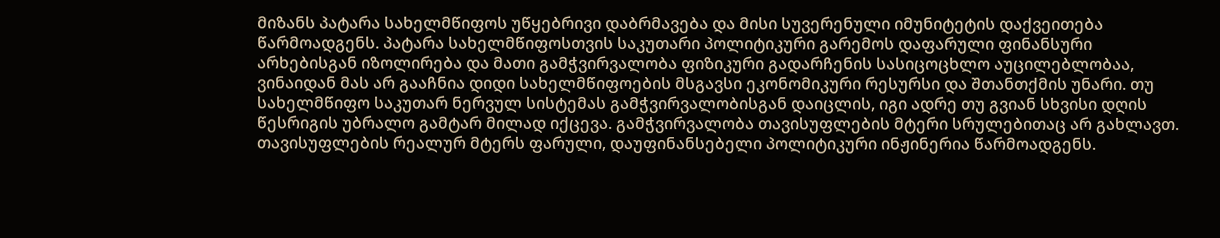მიზანს პატარა სახელმწიფოს უწყებრივი დაბრმავება და მისი სუვერენული იმუნიტეტის დაქვეითება წარმოადგენს. პატარა სახელმწიფოსთვის საკუთარი პოლიტიკური გარემოს დაფარული ფინანსური არხებისგან იზოლირება და მათი გამჭვირვალობა ფიზიკური გადარჩენის სასიცოცხლო აუცილებლობაა, ვინაიდან მას არ გააჩნია დიდი სახელმწიფოების მსგავსი ეკონომიკური რესურსი და შთანთქმის უნარი. თუ სახელმწიფო საკუთარ ნერვულ სისტემას გამჭვირვალობისგან დაიცლის, იგი ადრე თუ გვიან სხვისი დღის წესრიგის უბრალო გამტარ მილად იქცევა. გამჭვირვალობა თავისუფლების მტერი სრულებითაც არ გახლავთ. თავისუფლების რეალურ მტერს ფარული, დაუფინანსებელი პოლიტიკური ინჟინერია წარმოადგენს.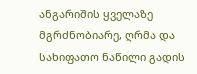ანგარიშის ყველაზე მგრძნობიარე, ღრმა და სახიფათო ნაწილი გადის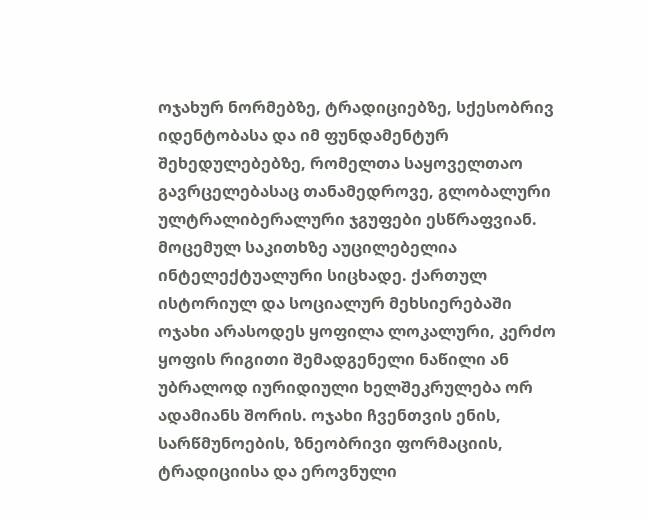ოჯახურ ნორმებზე, ტრადიციებზე, სქესობრივ იდენტობასა და იმ ფუნდამენტურ შეხედულებებზე, რომელთა საყოველთაო გავრცელებასაც თანამედროვე, გლობალური ულტრალიბერალური ჯგუფები ესწრაფვიან.
მოცემულ საკითხზე აუცილებელია ინტელექტუალური სიცხადე. ქართულ ისტორიულ და სოციალურ მეხსიერებაში ოჯახი არასოდეს ყოფილა ლოკალური, კერძო ყოფის რიგითი შემადგენელი ნაწილი ან უბრალოდ იურიდიული ხელშეკრულება ორ ადამიანს შორის. ოჯახი ჩვენთვის ენის, სარწმუნოების, ზნეობრივი ფორმაციის, ტრადიციისა და ეროვნული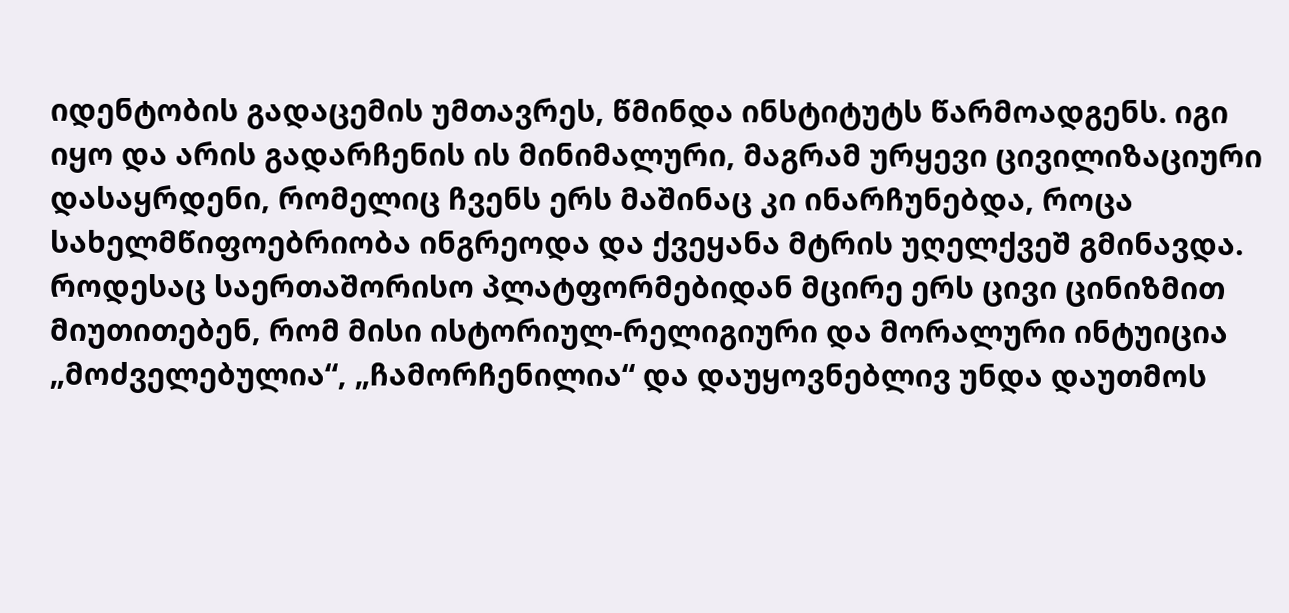იდენტობის გადაცემის უმთავრეს, წმინდა ინსტიტუტს წარმოადგენს. იგი იყო და არის გადარჩენის ის მინიმალური, მაგრამ ურყევი ცივილიზაციური დასაყრდენი, რომელიც ჩვენს ერს მაშინაც კი ინარჩუნებდა, როცა სახელმწიფოებრიობა ინგრეოდა და ქვეყანა მტრის უღელქვეშ გმინავდა.
როდესაც საერთაშორისო პლატფორმებიდან მცირე ერს ცივი ცინიზმით მიუთითებენ, რომ მისი ისტორიულ-რელიგიური და მორალური ინტუიცია „მოძველებულია“, „ჩამორჩენილია“ და დაუყოვნებლივ უნდა დაუთმოს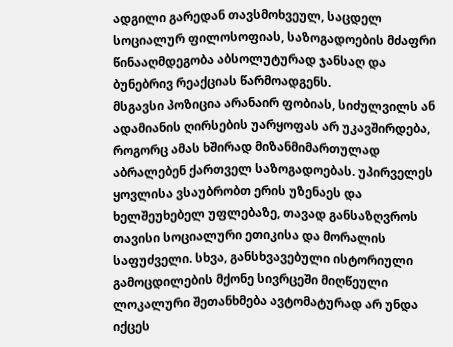ადგილი გარედან თავსმოხვეულ, საცდელ სოციალურ ფილოსოფიას, საზოგადოების მძაფრი წინააღმდეგობა აბსოლუტურად ჯანსაღ და ბუნებრივ რეაქციას წარმოადგენს.
მსგავსი პოზიცია არანაირ ფობიას, სიძულვილს ან ადამიანის ღირსების უარყოფას არ უკავშირდება, როგორც ამას ხშირად მიზანმიმართულად აბრალებენ ქართველ საზოგადოებას. უპირველეს ყოვლისა ვსაუბრობთ ერის უზენაეს და ხელშეუხებელ უფლებაზე, თავად განსაზღვროს თავისი სოციალური ეთიკისა და მორალის საფუძველი. სხვა, განსხვავებული ისტორიული გამოცდილების მქონე სივრცეში მიღწეული ლოკალური შეთანხმება ავტომატურად არ უნდა იქცეს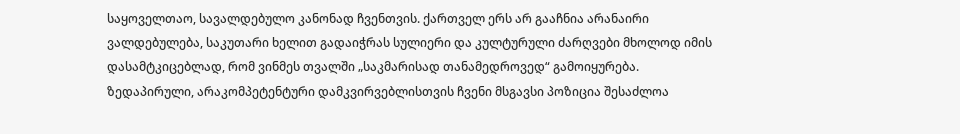საყოველთაო, სავალდებულო კანონად ჩვენთვის. ქართველ ერს არ გააჩნია არანაირი ვალდებულება, საკუთარი ხელით გადაიჭრას სულიერი და კულტურული ძარღვები მხოლოდ იმის დასამტკიცებლად, რომ ვინმეს თვალში „საკმარისად თანამედროვედ“ გამოიყურება.
ზედაპირული, არაკომპეტენტური დამკვირვებლისთვის ჩვენი მსგავსი პოზიცია შესაძლოა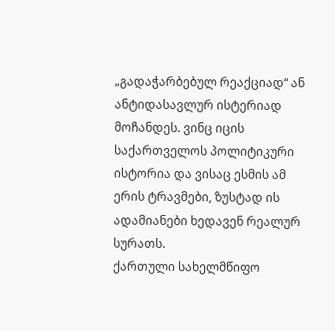„გადაჭარბებულ რეაქციად“ ან ანტიდასავლურ ისტერიად მოჩანდეს. ვინც იცის საქართველოს პოლიტიკური ისტორია და ვისაც ესმის ამ ერის ტრავმები, ზუსტად ის ადამიანები ხედავენ რეალურ სურათს.
ქართული სახელმწიფო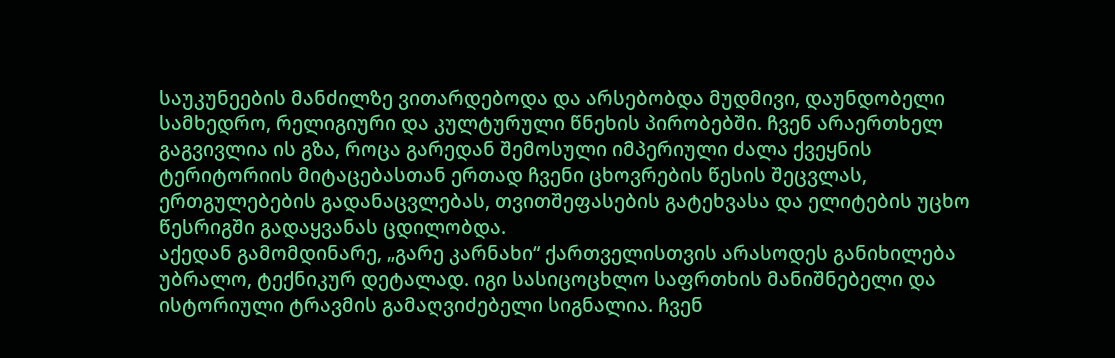საუკუნეების მანძილზე ვითარდებოდა და არსებობდა მუდმივი, დაუნდობელი სამხედრო, რელიგიური და კულტურული წნეხის პირობებში. ჩვენ არაერთხელ გაგვივლია ის გზა, როცა გარედან შემოსული იმპერიული ძალა ქვეყნის ტერიტორიის მიტაცებასთან ერთად ჩვენი ცხოვრების წესის შეცვლას, ერთგულებების გადანაცვლებას, თვითშეფასების გატეხვასა და ელიტების უცხო წესრიგში გადაყვანას ცდილობდა.
აქედან გამომდინარე, „გარე კარნახი“ ქართველისთვის არასოდეს განიხილება უბრალო, ტექნიკურ დეტალად. იგი სასიცოცხლო საფრთხის მანიშნებელი და ისტორიული ტრავმის გამაღვიძებელი სიგნალია. ჩვენ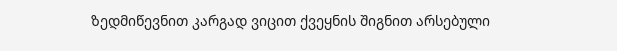ზედმიწევნით კარგად ვიცით ქვეყნის შიგნით არსებული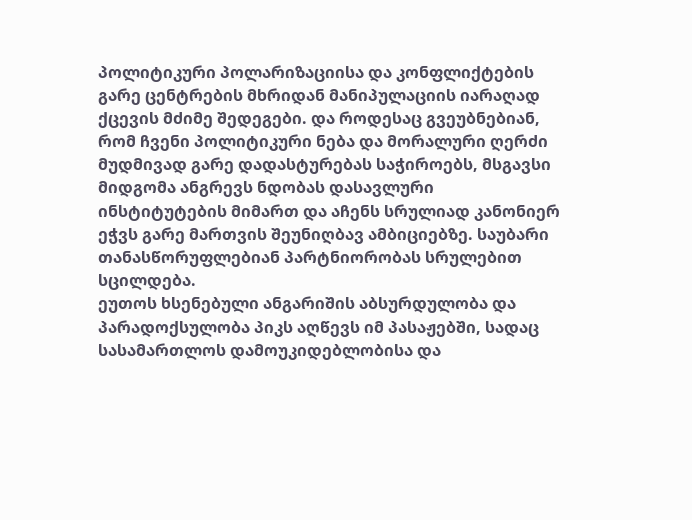პოლიტიკური პოლარიზაციისა და კონფლიქტების გარე ცენტრების მხრიდან მანიპულაციის იარაღად ქცევის მძიმე შედეგები. და როდესაც გვეუბნებიან, რომ ჩვენი პოლიტიკური ნება და მორალური ღერძი მუდმივად გარე დადასტურებას საჭიროებს, მსგავსი მიდგომა ანგრევს ნდობას დასავლური ინსტიტუტების მიმართ და აჩენს სრულიად კანონიერ ეჭვს გარე მართვის შეუნიღბავ ამბიციებზე. საუბარი თანასწორუფლებიან პარტნიორობას სრულებით სცილდება.
ეუთოს ხსენებული ანგარიშის აბსურდულობა და პარადოქსულობა პიკს აღწევს იმ პასაჟებში, სადაც სასამართლოს დამოუკიდებლობისა და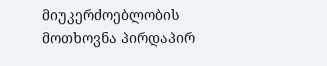მიუკერძოებლობის მოთხოვნა პირდაპირ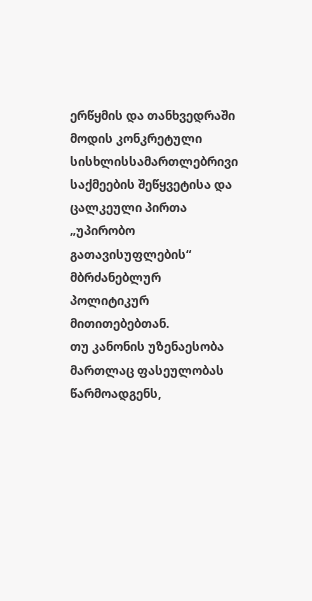ერწყმის და თანხვედრაში მოდის კონკრეტული სისხლისსამართლებრივი საქმეების შეწყვეტისა და ცალკეული პირთა „უპირობო გათავისუფლების“ მბრძანებლურ პოლიტიკურ მითითებებთან.
თუ კანონის უზენაესობა მართლაც ფასეულობას წარმოადგენს,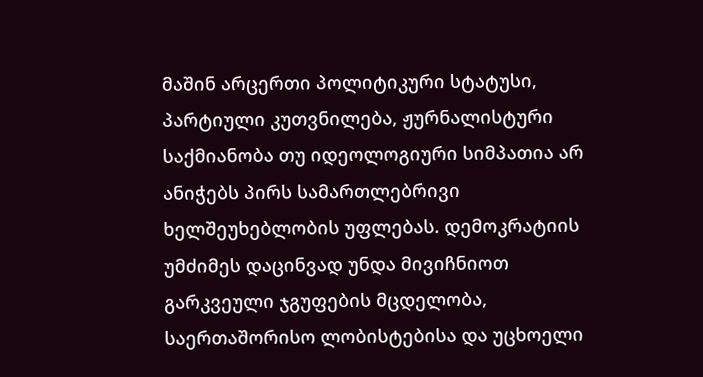მაშინ არცერთი პოლიტიკური სტატუსი, პარტიული კუთვნილება, ჟურნალისტური საქმიანობა თუ იდეოლოგიური სიმპათია არ ანიჭებს პირს სამართლებრივი ხელშეუხებლობის უფლებას. დემოკრატიის უმძიმეს დაცინვად უნდა მივიჩნიოთ გარკვეული ჯგუფების მცდელობა, საერთაშორისო ლობისტებისა და უცხოელი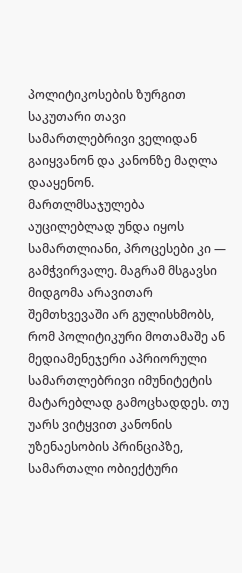პოლიტიკოსების ზურგით საკუთარი თავი სამართლებრივი ველიდან გაიყვანონ და კანონზე მაღლა დააყენონ.
მართლმსაჯულება აუცილებლად უნდა იყოს სამართლიანი, პროცესები კი — გამჭვირვალე. მაგრამ მსგავსი მიდგომა არავითარ შემთხვევაში არ გულისხმობს, რომ პოლიტიკური მოთამაშე ან მედიამენეჯერი აპრიორული სამართლებრივი იმუნიტეტის მატარებლად გამოცხადდეს. თუ უარს ვიტყვით კანონის უზენაესობის პრინციპზე, სამართალი ობიექტური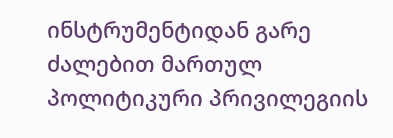ინსტრუმენტიდან გარე ძალებით მართულ პოლიტიკური პრივილეგიის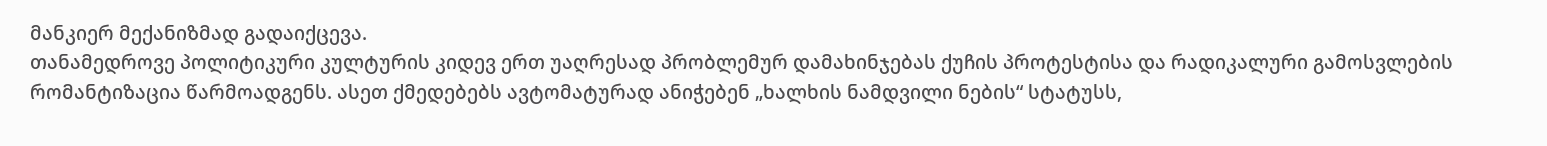მანკიერ მექანიზმად გადაიქცევა.
თანამედროვე პოლიტიკური კულტურის კიდევ ერთ უაღრესად პრობლემურ დამახინჯებას ქუჩის პროტესტისა და რადიკალური გამოსვლების რომანტიზაცია წარმოადგენს. ასეთ ქმედებებს ავტომატურად ანიჭებენ „ხალხის ნამდვილი ნების“ სტატუსს,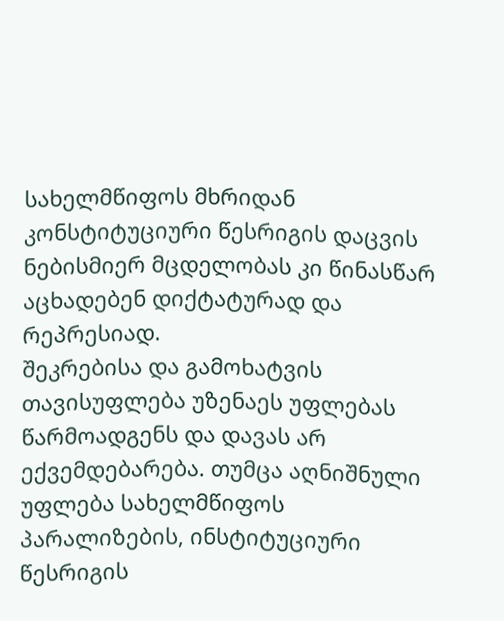სახელმწიფოს მხრიდან კონსტიტუციური წესრიგის დაცვის ნებისმიერ მცდელობას კი წინასწარ აცხადებენ დიქტატურად და რეპრესიად.
შეკრებისა და გამოხატვის თავისუფლება უზენაეს უფლებას წარმოადგენს და დავას არ ექვემდებარება. თუმცა აღნიშნული უფლება სახელმწიფოს პარალიზების, ინსტიტუციური წესრიგის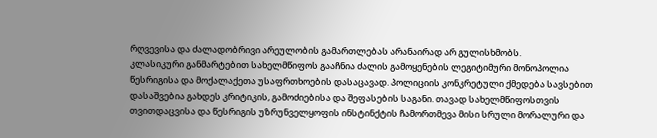რღვევისა და ძალადობრივი არეულობის გამართლებას არანაირად არ გულისხმობს.
კლასიკური განმარტებით სახელმწიფოს გააჩნია ძალის გამოყენების ლეგიტიმური მონოპოლია წესრიგისა და მოქალაქეთა უსაფრთხოების დასაცავად. პოლიციის კონკრეტული ქმედება სავსებით დასაშვებია გახდეს კრიტიკის, გამოძიებისა და შეფასების საგანი. თავად სახელმწიფოსთვის თვითდაცვისა და წესრიგის უზრუნველყოფის ინსტინქტის ჩამორთმევა მისი სრული მორალური და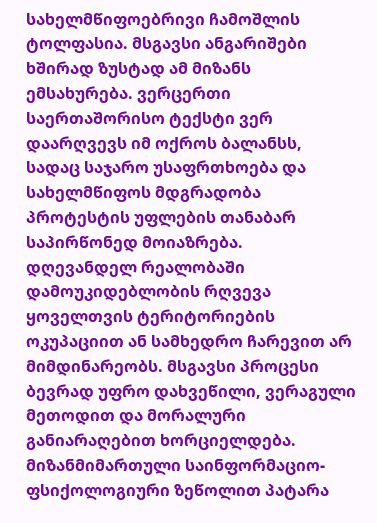სახელმწიფოებრივი ჩამოშლის ტოლფასია. მსგავსი ანგარიშები ხშირად ზუსტად ამ მიზანს ემსახურება. ვერცერთი საერთაშორისო ტექსტი ვერ დაარღვევს იმ ოქროს ბალანსს, სადაც საჯარო უსაფრთხოება და სახელმწიფოს მდგრადობა პროტესტის უფლების თანაბარ საპირწონედ მოიაზრება.
დღევანდელ რეალობაში დამოუკიდებლობის რღვევა ყოველთვის ტერიტორიების ოკუპაციით ან სამხედრო ჩარევით არ მიმდინარეობს. მსგავსი პროცესი ბევრად უფრო დახვეწილი, ვერაგული მეთოდით და მორალური განიარაღებით ხორციელდება.
მიზანმიმართული საინფორმაციო-ფსიქოლოგიური ზეწოლით პატარა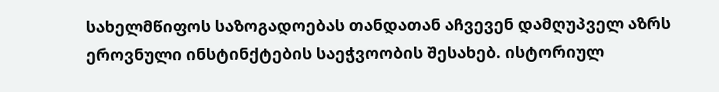სახელმწიფოს საზოგადოებას თანდათან აჩვევენ დამღუპველ აზრს ეროვნული ინსტინქტების საეჭვოობის შესახებ. ისტორიულ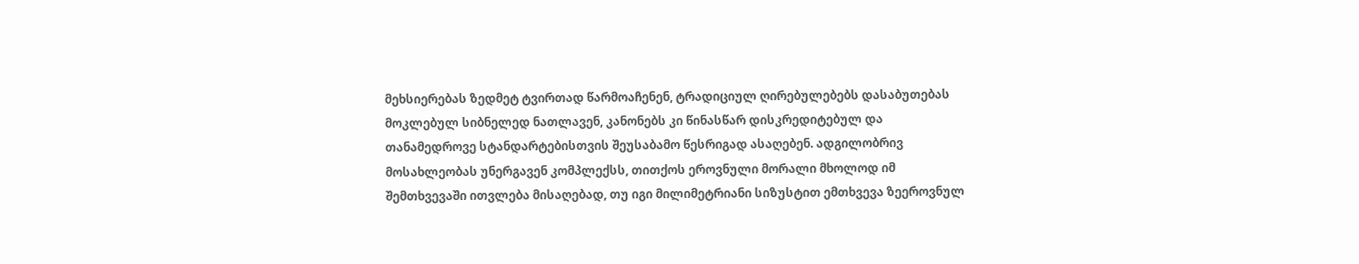მეხსიერებას ზედმეტ ტვირთად წარმოაჩენენ, ტრადიციულ ღირებულებებს დასაბუთებას მოკლებულ სიბნელედ ნათლავენ, კანონებს კი წინასწარ დისკრედიტებულ და თანამედროვე სტანდარტებისთვის შეუსაბამო წესრიგად ასაღებენ. ადგილობრივ მოსახლეობას უნერგავენ კომპლექსს, თითქოს ეროვნული მორალი მხოლოდ იმ შემთხვევაში ითვლება მისაღებად, თუ იგი მილიმეტრიანი სიზუსტით ემთხვევა ზეეროვნულ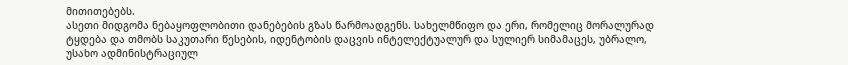მითითებებს.
ასეთი მიდგომა ნებაყოფლობითი დანებების გზას წარმოადგენს. სახელმწიფო და ერი, რომელიც მორალურად ტყდება და თმობს საკუთარი წესების, იდენტობის დაცვის ინტელექტუალურ და სულიერ სიმამაცეს, უბრალო, უსახო ადმინისტრაციულ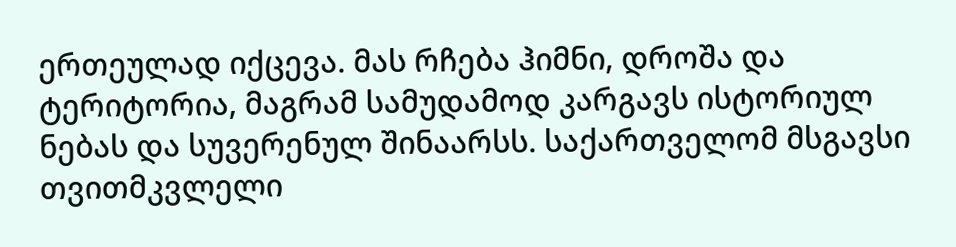ერთეულად იქცევა. მას რჩება ჰიმნი, დროშა და ტერიტორია, მაგრამ სამუდამოდ კარგავს ისტორიულ ნებას და სუვერენულ შინაარსს. საქართველომ მსგავსი თვითმკვლელი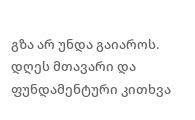გზა არ უნდა გაიაროს.
დღეს მთავარი და ფუნდამენტური კითხვა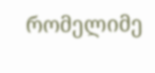რომელიმე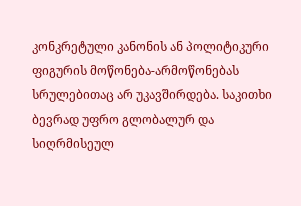კონკრეტული კანონის ან პოლიტიკური ფიგურის მოწონება-არმოწონებას სრულებითაც არ უკავშირდება. საკითხი ბევრად უფრო გლობალურ და სიღრმისეულ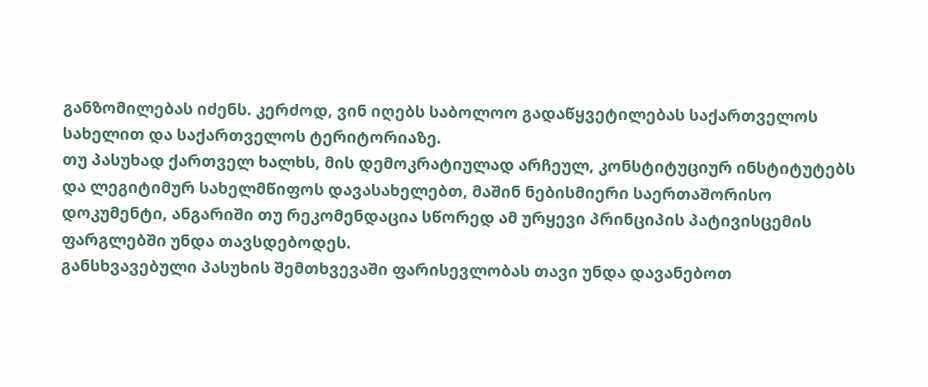განზომილებას იძენს. კერძოდ, ვინ იღებს საბოლოო გადაწყვეტილებას საქართველოს სახელით და საქართველოს ტერიტორიაზე.
თუ პასუხად ქართველ ხალხს, მის დემოკრატიულად არჩეულ, კონსტიტუციურ ინსტიტუტებს და ლეგიტიმურ სახელმწიფოს დავასახელებთ, მაშინ ნებისმიერი საერთაშორისო დოკუმენტი, ანგარიში თუ რეკომენდაცია სწორედ ამ ურყევი პრინციპის პატივისცემის ფარგლებში უნდა თავსდებოდეს.
განსხვავებული პასუხის შემთხვევაში ფარისევლობას თავი უნდა დავანებოთ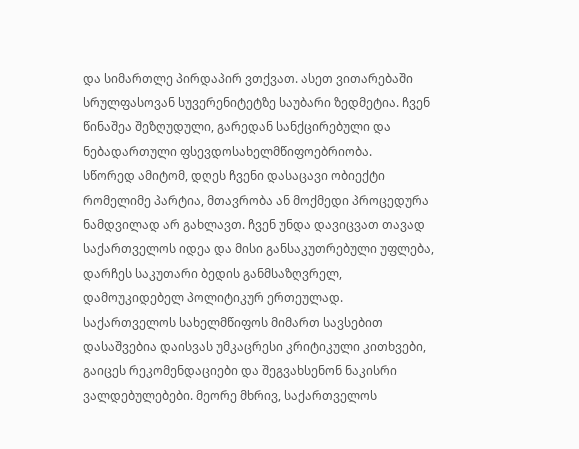და სიმართლე პირდაპირ ვთქვათ. ასეთ ვითარებაში სრულფასოვან სუვერენიტეტზე საუბარი ზედმეტია. ჩვენ წინაშეა შეზღუდული, გარედან სანქცირებული და ნებადართული ფსევდოსახელმწიფოებრიობა.
სწორედ ამიტომ, დღეს ჩვენი დასაცავი ობიექტი რომელიმე პარტია, მთავრობა ან მოქმედი პროცედურა ნამდვილად არ გახლავთ. ჩვენ უნდა დავიცვათ თავად საქართველოს იდეა და მისი განსაკუთრებული უფლება, დარჩეს საკუთარი ბედის განმსაზღვრელ, დამოუკიდებელ პოლიტიკურ ერთეულად.
საქართველოს სახელმწიფოს მიმართ სავსებით დასაშვებია დაისვას უმკაცრესი კრიტიკული კითხვები, გაიცეს რეკომენდაციები და შეგვახსენონ ნაკისრი ვალდებულებები. მეორე მხრივ, საქართველოს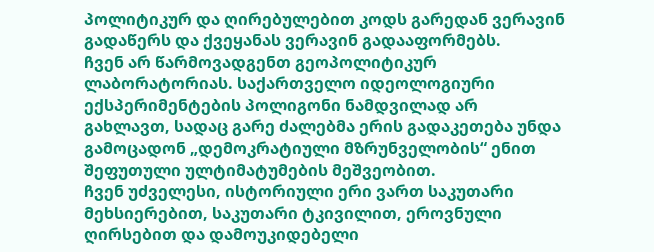პოლიტიკურ და ღირებულებით კოდს გარედან ვერავინ გადაწერს და ქვეყანას ვერავინ გადააფორმებს.
ჩვენ არ წარმოვადგენთ გეოპოლიტიკურ ლაბორატორიას. საქართველო იდეოლოგიური ექსპერიმენტების პოლიგონი ნამდვილად არ გახლავთ, სადაც გარე ძალებმა ერის გადაკეთება უნდა გამოცადონ „დემოკრატიული მზრუნველობის“ ენით შეფუთული ულტიმატუმების მეშვეობით.
ჩვენ უძველესი, ისტორიული ერი ვართ საკუთარი მეხსიერებით, საკუთარი ტკივილით, ეროვნული ღირსებით და დამოუკიდებელი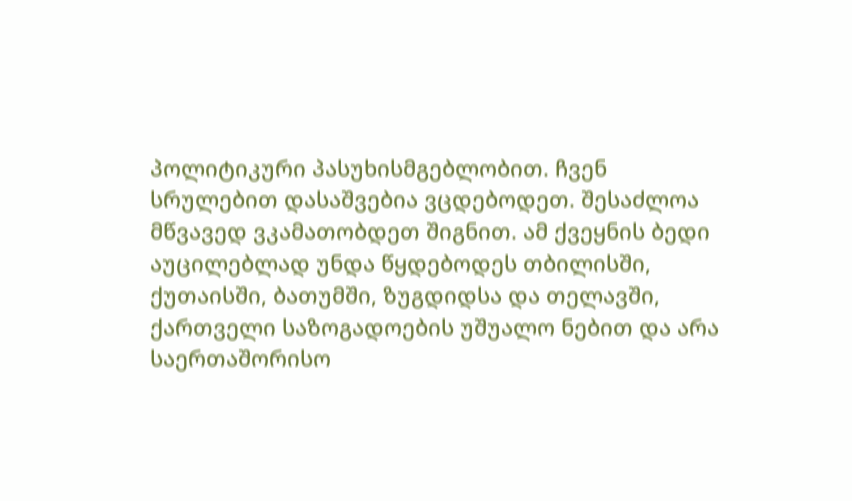პოლიტიკური პასუხისმგებლობით. ჩვენ სრულებით დასაშვებია ვცდებოდეთ. შესაძლოა მწვავედ ვკამათობდეთ შიგნით. ამ ქვეყნის ბედი აუცილებლად უნდა წყდებოდეს თბილისში, ქუთაისში, ბათუმში, ზუგდიდსა და თელავში, ქართველი საზოგადოების უშუალო ნებით და არა საერთაშორისო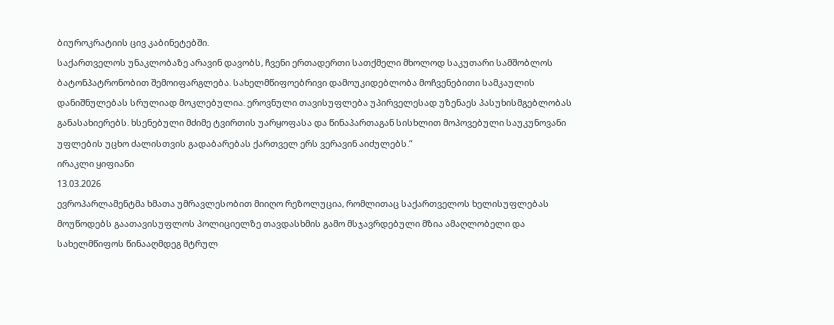ბიუროკრატიის ცივ კაბინეტებში.
საქართველოს უნაკლობაზე არავინ დავობს, ჩვენი ერთადერთი სათქმელი მხოლოდ საკუთარი სამშობლოს ბატონპატრონობით შემოიფარგლება. სახელმწიფოებრივი დამოუკიდებლობა მოჩვენებითი სამკაულის დანიშნულებას სრულიად მოკლებულია. ეროვნული თავისუფლება უპირველესად უზენაეს პასუხისმგებლობას განასახიერებს. ხსენებული მძიმე ტვირთის უარყოფასა და წინაპართაგან სისხლით მოპოვებული საუკუნოვანი უფლების უცხო ძალისთვის გადაბარებას ქართველ ერს ვერავინ აიძულებს.“
ირაკლი ყიფიანი
13.03.2026
ევროპარლამენტმა ხმათა უმრავლესობით მიიღო რეზოლუცია, რომლითაც საქართველოს ხელისუფლებას მოუწოდებს გაათავისუფლოს პოლიციელზე თავდასხმის გამო მსჯავრდებული მზია ამაღლობელი და სახელმწიფოს წინააღმდეგ მტრულ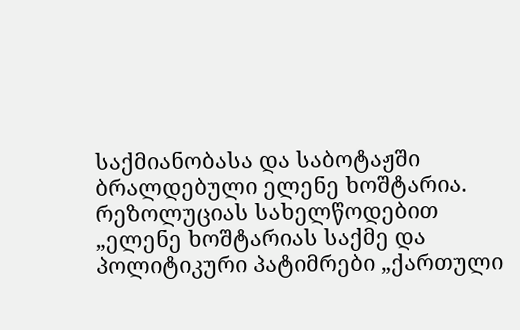საქმიანობასა და საბოტაჟში ბრალდებული ელენე ხოშტარია.
რეზოლუციას სახელწოდებით „ელენე ხოშტარიას საქმე და პოლიტიკური პატიმრები „ქართული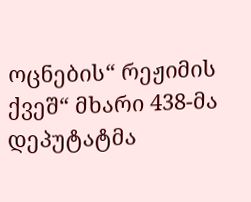ოცნების“ რეჟიმის ქვეშ“ მხარი 438-მა დეპუტატმა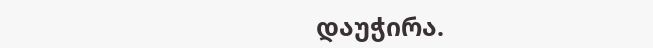დაუჭირა.